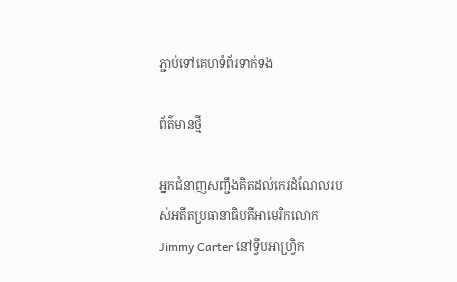ភ្ជាប់ទៅគេហទំព័រទាក់ទង

ព័ត៌មានថ្មី

អ្នកជំនាញសញ្ជឹងគិតដល់កេរដំណែលរបស់អតីតប្រធានាធិបតីអាមេរិកលោក Jimmy Carter នៅទ្វីបអាហ្វ្រិក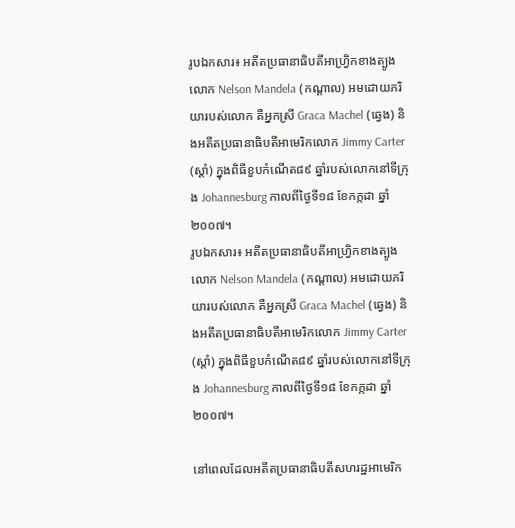រូបឯកសារ៖ អតីតប្រធានាធិបតីអាហ្រ្វិកខាងត្បូង លោក Nelson Mandela (កណ្តាល) អមដោយភរិយារបស់លោក គឺអ្នកស្រី Graca Machel (ឆ្វេង) និងអតីតប្រធានាធិបតីអាមេរិកលោក Jimmy Carter (ស្តាំ) ក្នុងពិធីខួបកំណើត៨៩ ឆ្នាំរបស់លោកនៅទីក្រុង Johannesburg កាលពីថ្ងៃទី១៨ ខែកក្កដា ឆ្នាំ ២០០៧។
រូបឯកសារ៖ អតីតប្រធានាធិបតីអាហ្រ្វិកខាងត្បូង លោក Nelson Mandela (កណ្តាល) អមដោយភរិយារបស់លោក គឺអ្នកស្រី Graca Machel (ឆ្វេង) និងអតីតប្រធានាធិបតីអាមេរិកលោក Jimmy Carter (ស្តាំ) ក្នុងពិធីខួបកំណើត៨៩ ឆ្នាំរបស់លោកនៅទីក្រុង Johannesburg កាលពីថ្ងៃទី១៨ ខែកក្កដា ឆ្នាំ ២០០៧។

នៅពេលដែលអតីតប្រធានាធិបតីសហរដ្ឋអាមេរិក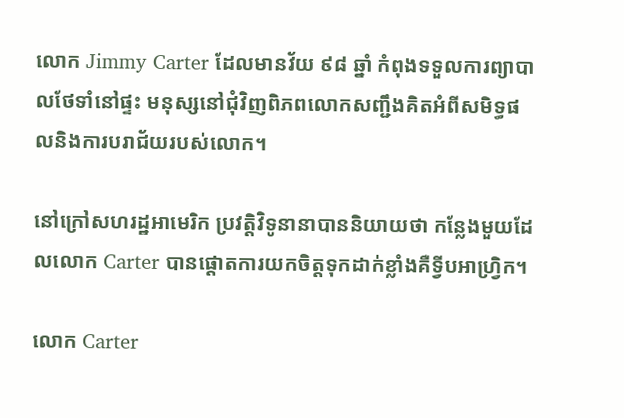លោក Jimmy Carter ដែលមានវ័យ ៩៨ ឆ្នាំ កំពុងទទួលការព្យាបាលថែទាំនៅផ្ទះ មនុស្សនៅជុំវិញពិភពលោកសញ្ជឹងគិតអំពីសមិទ្ធផលនិងការបរាជ័យរបស់លោក។

នៅក្រៅសហរដ្ឋអាមេរិក ប្រវត្តិវិទូនានាបាននិយាយថា កន្លែងមួយដែលលោក Carter បានផ្ដោតការយកចិត្តទុកដាក់ខ្លាំងគឺទ្វីបអាហ្វ្រិក។

លោក Carter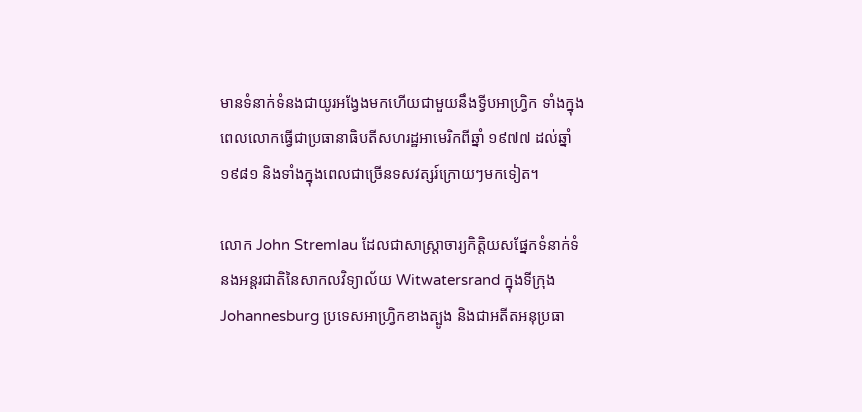មានទំនាក់ទំនងជាយូរអង្វែងមកហើយជាមួយនឹងទ្វីបអាហ្វ្រិក ទាំងក្នុងពេលលោកធ្វើជាប្រធានាធិបតីសហរដ្ឋអាមេរិកពីឆ្នាំ ១៩៧៧ ដល់ឆ្នាំ ១៩៨១ និងទាំងក្នុងពេលជាច្រើនទសវត្សរ៍ក្រោយៗមកទៀត។

លោក John Stremlau ដែលជាសាស្ត្រាចារ្យកិត្តិយសផ្នែកទំនាក់ទំនងអន្តរជាតិនៃសាកលវិទ្យាល័យ Witwatersrand ក្នុងទីក្រុង Johannesburg ប្រទេសអាហ្វ្រិកខាងត្បូង និងជាអតីតអនុប្រធា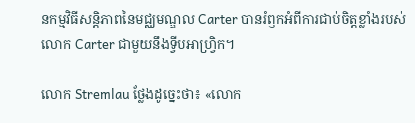នកម្មវិធីសន្តិភាពនៃមជ្ឈមណ្ឌល Carter បានរំឭកអំពីការជាប់ចិត្តខ្លាំងរបស់លោក Carter ជាមួយនឹងទ្វីបអាហ្វ្រិក។

លោក Stremlau ថ្លែងដូច្នេះថា៖ «លោក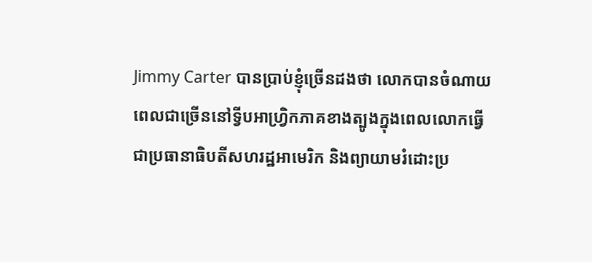Jimmy Carter បានប្រាប់ខ្ញុំច្រើនដងថា លោកបានចំណាយពេលជាច្រើននៅទ្វីបអាហ្វ្រិកភាគខាងត្បូងក្នុងពេលលោកធ្វើជាប្រធានាធិបតីសហរដ្ឋអាមេរិក និងព្យាយាមរំដោះប្រ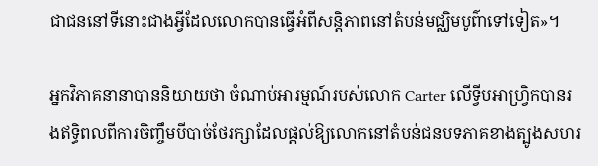ជាជននៅទីនោះជាងអ្វីដែលលោកបានធ្វើអំពីសន្តិភាពនៅតំបន់មជ្ឈិមបូព៌ាទៅទៀត»។

អ្នកវិភាគនានាបាននិយាយថា ចំណាប់អារម្មណ៍របស់លោក Carter លើទ្វីបអាហ្វ្រិកបានរងឥទ្ធិពលពីការចិញ្ចឹមបីបាច់ថែរក្សាដែលផ្ដល់ឱ្យលោកនៅតំបន់ជនបទភាគខាងត្បូងសហរ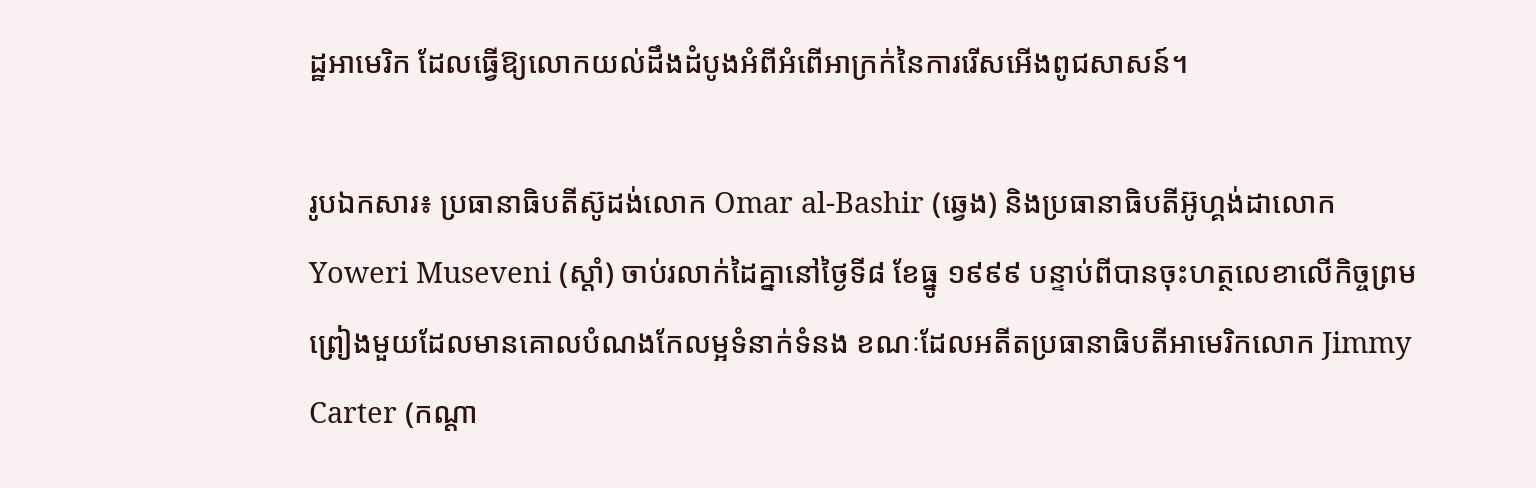ដ្ឋអាមេរិក ដែលធ្វើឱ្យលោកយល់ដឹងដំបូងអំពីអំពើអាក្រក់នៃការរើសអើងពូជសាសន៍។

រូបឯកសារ៖ ប្រធានាធិបតីស៊ូដង់លោក Omar al-Bashir (ឆ្វេង) និងប្រធានាធិបតីអ៊ូហ្គង់ដាលោក Yoweri Museveni (ស្តាំ) ចាប់រលាក់ដៃគ្នានៅថ្ងៃទី៨ ខែធ្នូ ១៩៩៩ បន្ទាប់ពីបានចុះហត្ថលេខាលើកិច្ចព្រមព្រៀងមួយដែលមានគោលបំណងកែលម្អទំនាក់ទំនង ខណៈដែលអតីតប្រធានាធិបតីអាមេរិកលោក Jimmy Carter (កណ្តា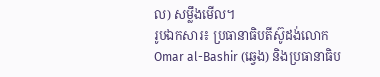ល) សម្លឹងមើល។
រូបឯកសារ៖ ប្រធានាធិបតីស៊ូដង់លោក Omar al-Bashir (ឆ្វេង) និងប្រធានាធិប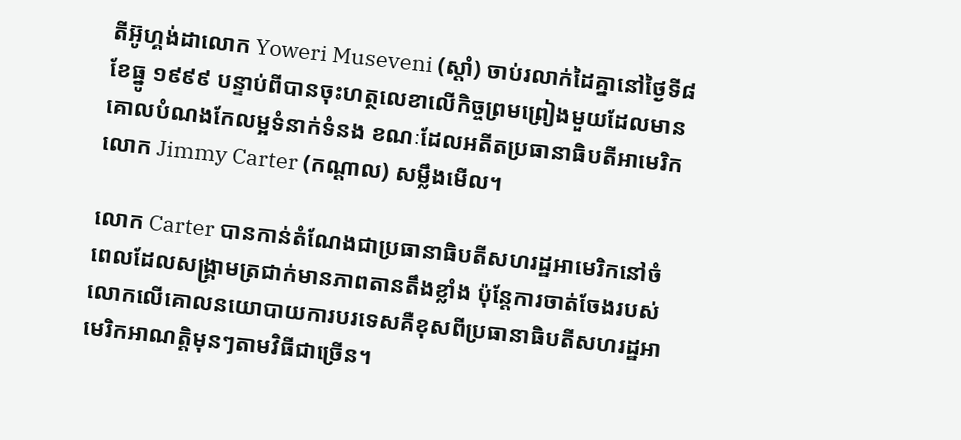តីអ៊ូហ្គង់ដាលោក Yoweri Museveni (ស្តាំ) ចាប់រលាក់ដៃគ្នានៅថ្ងៃទី៨ ខែធ្នូ ១៩៩៩ បន្ទាប់ពីបានចុះហត្ថលេខាលើកិច្ចព្រមព្រៀងមួយដែលមានគោលបំណងកែលម្អទំនាក់ទំនង ខណៈដែលអតីតប្រធានាធិបតីអាមេរិកលោក Jimmy Carter (កណ្តាល) សម្លឹងមើល។

លោក Carter បានកាន់តំណែងជាប្រធានាធិបតីសហរដ្ឋអាមេរិកនៅចំពេលដែលសង្គ្រាមត្រជាក់មានភាពតានតឹងខ្លាំង ប៉ុន្តែការចាត់ចែងរបស់លោកលើគោលនយោបាយការបរទេសគឺខុសពីប្រធានាធិបតីសហរដ្ឋអាមេរិកអាណត្តិមុនៗតាមវិធីជាច្រើន។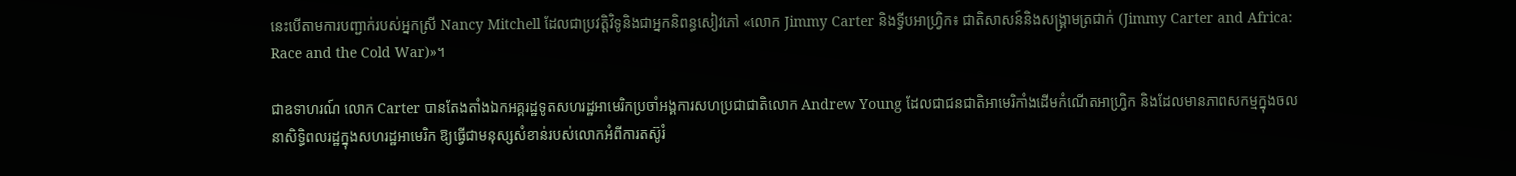នេះបើតាមការបញ្ជាក់របស់អ្នកស្រី Nancy Mitchell ដែលជាប្រវត្តិវិទូនិងជាអ្នកនិពន្ធសៀវភៅ «លោក Jimmy Carter និងទ្វីបអាហ្វ្រិក៖ ជាតិសាសន៍និងសង្គ្រាមត្រជាក់ (Jimmy Carter and Africa: Race and the Cold War)»។

ជាឧទាហរណ៍ លោក Carter បានតែងតាំងឯកអគ្គរដ្ឋទូតសហរដ្ឋអាមេរិកប្រចាំអង្គការសហប្រជាជាតិលោក Andrew Young ដែលជាជនជាតិអាមេរិកាំងដើមកំណើតអាហ្វ្រិក និងដែលមានភាពសកម្មក្នុងចលនាសិទ្ធិពលរដ្ឋក្នុងសហរដ្ឋអាមេរិក ឱ្យធ្វើជាមនុស្សសំខាន់របស់លោកអំពីការតស៊ូរំ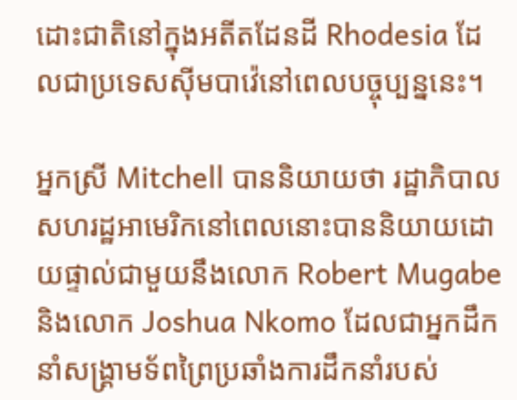ដោះជាតិនៅក្នុងអតីតដែនដី Rhodesia ដែលជាប្រទេសស៊ីមបាវ៉េនៅពេលបច្ចុប្បន្ននេះ។

អ្នកស្រី Mitchell បាននិយាយថា រដ្ឋាភិបាលសហរដ្ឋអាមេរិកនៅពេលនោះបាននិយាយដោយផ្ទាល់ជាមួយនឹងលោក Robert Mugabe និងលោក Joshua Nkomo ដែលជាអ្នកដឹកនាំសង្គ្រាមទ័ពព្រៃប្រឆាំងការដឹកនាំរបស់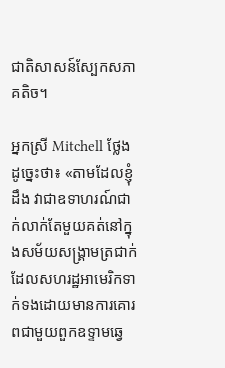ជាតិសាសន៍ស្បែកសភាគតិច។

អ្នកស្រី Mitchell ថ្លែងដូច្នេះថា៖ «តាមដែលខ្ញុំដឹង វាជាឧទាហរណ៍ជាក់លាក់តែមួយគត់នៅក្នុងសម័យសង្គ្រាមត្រជាក់ ដែលសហរដ្ឋអាមេរិកទាក់ទងដោយមានការគោរពជាមួយពួកឧទ្ទាមឆ្វេ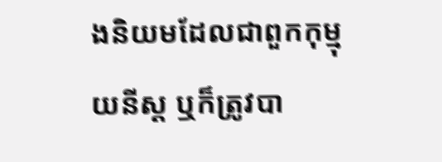ងនិយមដែលជាពួកកុម្មុយនីស្ត ឬក៏ត្រូវបា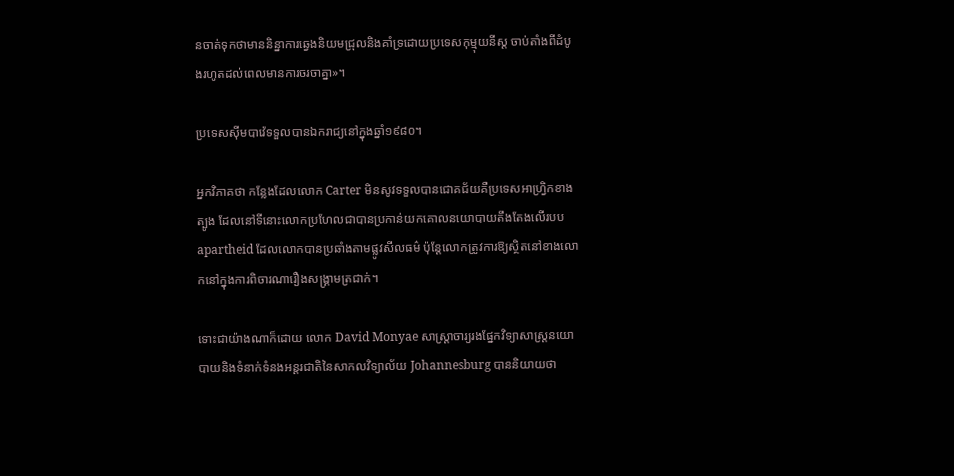នចាត់ទុកថាមាននិន្នាការឆ្វេងនិយមជ្រុលនិងគាំទ្រដោយប្រទេសកុម្មុយនីស្ត ចាប់តាំងពីដំបូងរហូតដល់ពេលមានការចរចាគ្នា»។

ប្រទេសស៊ីមបាវ៉េទទួលបានឯករាជ្យនៅក្នុងឆ្នាំ១៩៨០។

អ្នកវិភាគថា កន្លែងដែលលោក Carter មិនសូវទទួលបានជោគជ័យគឺប្រទេសអាហ្វ្រិកខាងត្បូង ដែលនៅទីនោះលោកប្រហែលជាបានប្រកាន់យកគោលនយោបាយតឹងតែងលើរបប apartheid ដែលលោកបានប្រឆាំងតាមផ្លូវសីលធម៌ ប៉ុន្តែលោកត្រូវការឱ្យស្ថិតនៅខាងលោកនៅក្នុងការពិចារណារឿងសង្គ្រាមត្រជាក់។

ទោះជាយ៉ាងណាក៏ដោយ លោក David Monyae សាស្ត្រាចារ្យរងផ្នែកវិទ្យាសាស្ត្រនយោបាយនិងទំនាក់ទំនងអន្តរជាតិនៃសាកលវិទ្យាល័យ Johannesburg បាននិយាយថា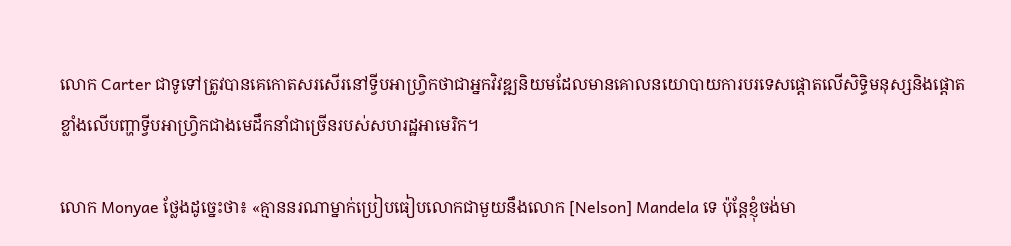លោក Carter ជាទូទៅត្រូវបានគេកោតសរសើរនៅទ្វីបអាហ្វ្រិកថាជាអ្នកវិវឌ្ឍនិយមដែលមានគោលនយោបាយការបរទេសផ្ដោតលើសិទ្ធិមនុស្សនិងផ្ដោតខ្លាំងលើបញ្ហាទ្វីបអាហ្វ្រិកជាងមេដឹកនាំជាច្រើនរបស់សហរដ្ឋអាមេរិក។

លោក Monyae ថ្លែងដូច្នេះថា៖ «គ្មាននរណាម្នាក់ប្រៀបធៀបលោកជាមួយនឹងលោក [Nelson] Mandela ទេ ប៉ុន្តែខ្ញុំចង់មា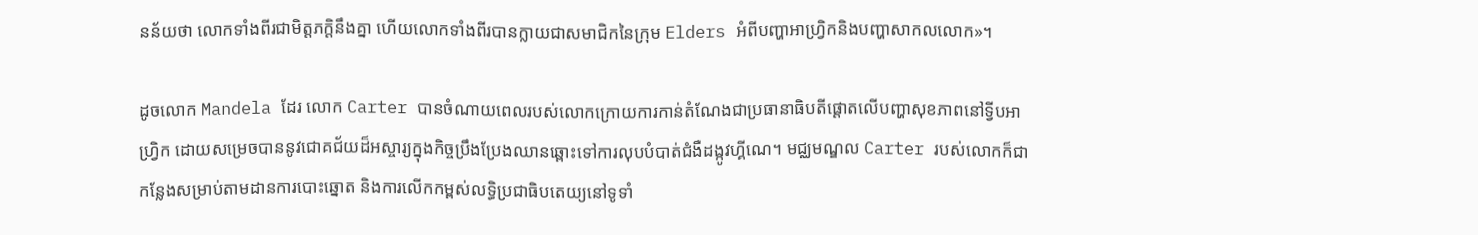នន័យថា លោកទាំងពីរជាមិត្តភក្ដិនឹងគ្នា ហើយលោកទាំងពីរបានក្លាយជាសមាជិកនៃក្រុម Elders អំពីបញ្ហាអាហ្វ្រិកនិងបញ្ហាសាកលលោក»។

ដូចលោក Mandela ដែរ លោក Carter បានចំណាយពេលរបស់លោកក្រោយការកាន់តំណែងជាប្រធានាធិបតីផ្ដោតលើបញ្ហាសុខភាពនៅទ្វីបអាហ្វ្រិក ដោយសម្រេចបាននូវជោគជ័យដ៏អស្ចារ្យក្នុងកិច្ចប្រឹងប្រែងឈានឆ្ពោះទៅការលុបបំបាត់ជំងឺដង្កូវហ្គីណេ។ មជ្ឈមណ្ឌល Carter របស់លោកក៏ជាកន្លែងសម្រាប់តាមដានការបោះឆ្នោត និងការលើកកម្ពស់លទ្ធិប្រជាធិបតេយ្យនៅទូទាំ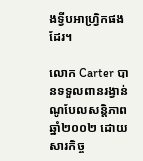ងទ្វីបអាហ្វ្រិកផងដែរ។

លោក Carter បានទទួលពានរង្វាន់ណូបែលសន្តិភាពឆ្នាំ២០០២ ដោយសារកិច្ច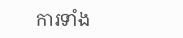ការទាំង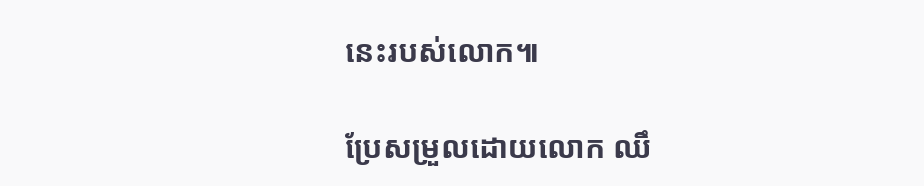នេះរបស់លោក៕

ប្រែសម្រួលដោយលោក ឈឹ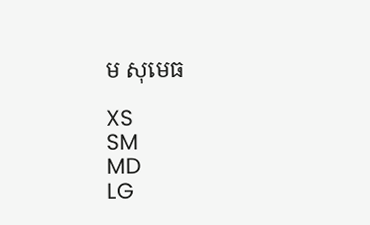ម សុមេធ

XS
SM
MD
LG